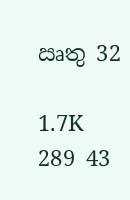ඍතු 32

1.7K 289 43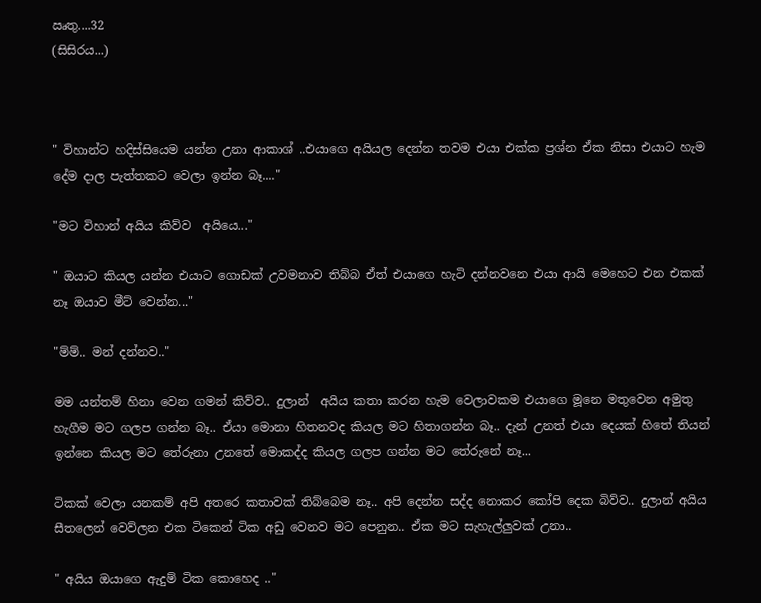ඍතු....32
(සිසිරය...)



" විහාන්ට හදිස්සියෙම යන්න උනා ආකාශ් ..එයාගෙ අයියල දෙන්න තවම එයා එක්ක ප්‍රශ්න ඒක නිසා එයාට හැම දේම දාල පැත්තකට වෙලා ඉන්න බෑ...."

"මට විහාන් අයිය කිව්ව  අයියෙ..."

" ඔයාට කියල යන්න එයාට ගොඩක් උවමනාව තිබ්බ ඒත් එයාගෙ හැටි දන්නවනෙ එයා ආයි මෙහෙට එන එකක් නෑ ඔයාව මීට් වෙන්න..."

"ම්ම්.. මන් දන්නව.."

මම යන්තම් හිනා වෙන ගමන් කිව්ව.. දුලාන්  අයිය කතා කරන හැම වෙලාවකම එයාගෙ මූනෙ මතුවෙන අමුතු හැගීම මට ගලප ගන්න බෑ.. ඒයා මොනා හිතනවද කියල මට හිතාගන්න බෑ.. දැන් උනත් එයා දෙයක් හිතේ තියන් ඉන්නෙ කියල මට තේරුනා උනතේ මොකද්ද කියල ගලප ගන්න මට තේරුනේ නෑ...

ටිකක් වෙලා යනකම් අපි අතරෙ කතාවක් තිබ්බෙම නෑ.. අපි දෙන්න සද්ද නොකර කෝපි දෙක බිව්ව.. දුලාන් අයිය  සීතලෙන් වෙව්ලන එක ටිකෙන් ටික අඩු වෙනව මට පෙනුන.. ඒක මට සැහැල්ලුවක් උනා..

" අයිය ඔයාගෙ ඇදුම් ටික කොහෙද .."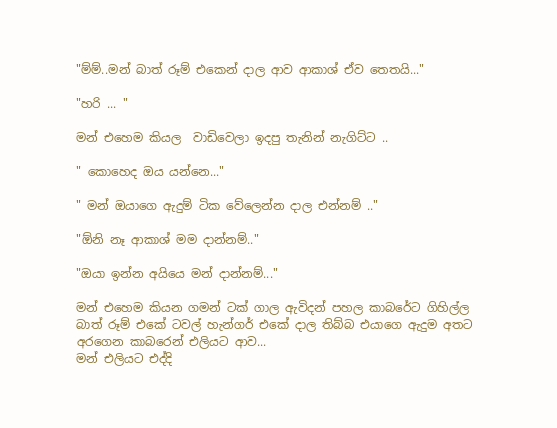"ම්ම්..මන් බාත් රූම් එකෙන් දාල ආව ආකාශ් ඒව තෙතයි..."

"හරි ... "

මන් එහෙම කියල  වාඩිවෙලා ඉදපු තැනින් නැගිට්ට ..

" කොහෙද ඔය යන්නෙ..."

" මන් ඔයාගෙ ඇදුම් ටික වේලෙන්න දාල එන්නම් .."

"ඕනි නෑ ආකාශ් මම දාන්නම්.."

"ඔයා ඉන්න අයියෙ මන් දාන්නම්..."

මන් එහෙම කියන ගමන් ටක් ගාල ඇවිදන් පහල කාබරේට ගිහිල්ල බාත් රූම් එකේ ටවල් හැන්ගර් එකේ දාල තිබ්බ එයාගෙ ඇදුම අතට අරගෙන කාබරෙන් එලියට ආව...
මන් එලියට එද්දි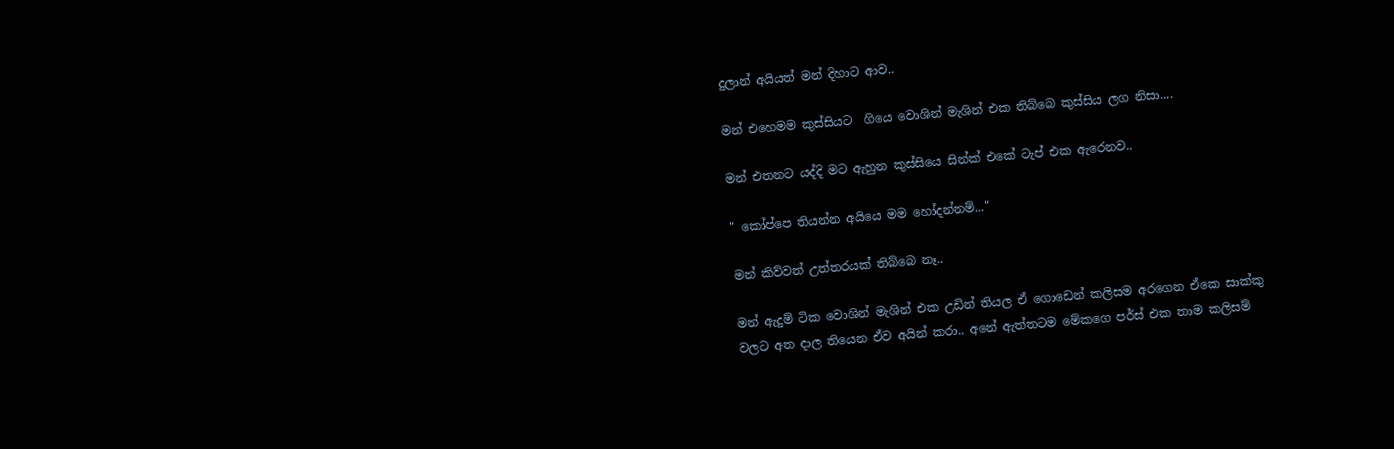දුලාන් අයියත් මන් දිහාට ආව..

මන් එහෙමම කුස්සියට  ගියෙ වොශින් මැශින් එක තිබ්බෙ කුස්සිය ලග නිසා....

මන් එතනට යද්දි මට ඇහුන කුස්සියෙ සින්ක් එකේ ටැප් එක ඇරෙනව..

" කෝප්පෙ තියන්න අයියෙ මම හෝදන්නම්..."

මන් කිව්වත් උත්තරයක් තිබ්බෙ නෑ..

මන් ඇදුම් ටික වොශින් මැශින් එක උඩින් තියල ඒ ගොඩෙන් කලිසම අරගෙන ඒකෙ සාක්කු වලට අත දාල තියෙන ඒව අයින් කරා.. අනේ ඇත්තටම මේකගෙ පර්ස් එක තාම කලිසම්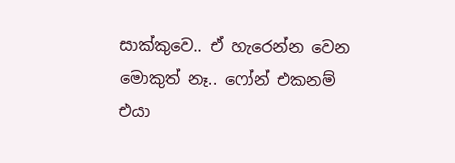සාක්කුවෙ.. ඒ හැරෙන්න වෙන මොකුත් නෑ.. ෆෝන් එකනම් එයා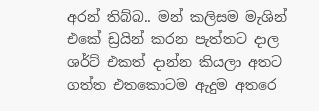අරන් තිබ්බ.. මන් කලිසම මැශින් එකේ ඩ්‍රයින් කරන පැත්තට දාල ශර්ට් එකත් දාන්න කියලා අතට ගත්ත එතකොටම ඇදුම අතරෙ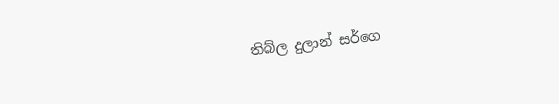තිබ්ල දුලාන් සර්ගෙ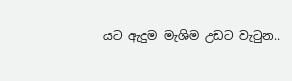යට ඇදුම මැශිම උඩට වැටුන..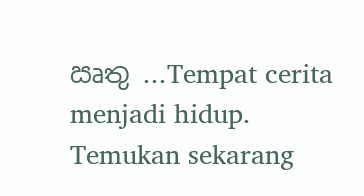ඍතු ...Tempat cerita menjadi hidup. Temukan sekarang